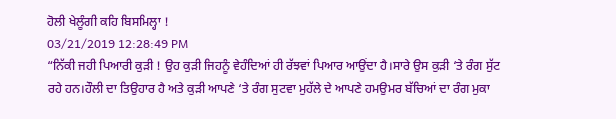ਹੋਲੀ ਖੇਲੂੰਗੀ ਕਹਿ ਬਿਸਮਿਲ੍ਹਾ !
03/21/2019 12:28:49 PM
“ਨਿੱਕੀ ਜਹੀ ਪਿਆਰੀ ਕੁੜੀ ! ਉਹ ਕੁੜੀ ਜਿਹਨੂੰ ਵੇਹੰਦਿਆਂ ਹੀ ਰੱਝਵਾਂ ਪਿਆਰ ਆਉਂਦਾ ਹੈ।ਸਾਰੇ ਉਸ ਕੁੜੀ ‘ਤੇ ਰੰਗ ਸੁੱਟ ਰਹੇ ਹਨ।ਹੌਲੀ ਦਾ ਤਿਉਹਾਰ ਹੈ ਅਤੇ ਕੁੜੀ ਆਪਣੇ ‘ਤੇ ਰੰਗ ਸੁਟਵਾ ਮੁਹੱਲੇ ਦੇ ਆਪਣੇ ਹਮਉਮਰ ਬੱਚਿਆਂ ਦਾ ਰੰਗ ਮੁਕਾ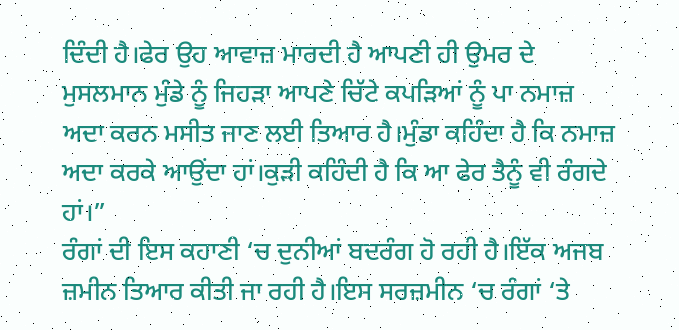ਦਿੰਦੀ ਹੈ।ਫੇਰ ਉਹ ਆਵਾਜ਼ ਮਾਰਦੀ ਹੈ ਆਪਣੀ ਹੀ ਉਮਰ ਦੇ ਮੁਸਲਮਾਨ ਮੁੰਡੇ ਨੂੰ ਜਿਹੜਾ ਆਪਣੇ ਚਿੱਟੇ ਕਪੜਿਆਂ ਨੂੰ ਪਾ ਨਮਾਜ਼ ਅਦਾ ਕਰਨ ਮਸੀਤ ਜਾਣ ਲਈ ਤਿਆਰ ਹੈ।ਮੁੰਡਾ ਕਹਿੰਦਾ ਹੈ ਕਿ ਨਮਾਜ਼ ਅਦਾ ਕਰਕੇ ਆਉਂਦਾ ਹਾਂ।ਕੁੜੀ ਕਹਿੰਦੀ ਹੈ ਕਿ ਆ ਫੇਰ ਤੈਨੂੰ ਵੀ ਰੰਗਦੇ ਹਾਂ।”
ਰੰਗਾਂ ਦੀ ਇਸ ਕਹਾਣੀ ‘ਚ ਦੁਨੀਆਂ ਬਦਰੰਗ ਹੋ ਰਹੀ ਹੈ।ਇੱਕ ਅਜਬ ਜ਼ਮੀਨ ਤਿਆਰ ਕੀਤੀ ਜਾ ਰਹੀ ਹੈ।ਇਸ ਸਰਜ਼ਮੀਨ ‘ਚ ਰੰਗਾਂ ‘ਤੇ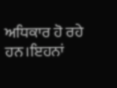ਅਧਿਕਾਰ ਹੋ ਰਹੇ ਹਨ।ਇਹਨਾਂ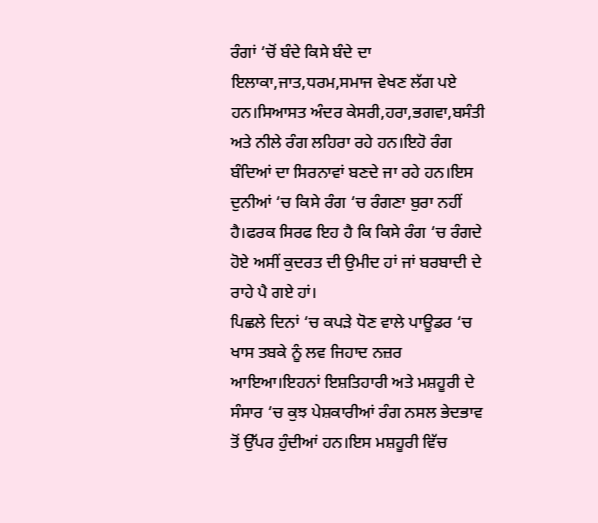ਰੰਗਾਂ ‘ਚੋਂ ਬੰਦੇ ਕਿਸੇ ਬੰਦੇ ਦਾ ਇਲਾਕਾ,ਜਾਤ,ਧਰਮ,ਸਮਾਜ ਵੇਖਣ ਲੱਗ ਪਏ ਹਨ।ਸਿਆਸਤ ਅੰਦਰ ਕੇਸਰੀ,ਹਰਾ,ਭਗਵਾ,ਬਸੰਤੀ ਅਤੇ ਨੀਲੇ ਰੰਗ ਲਹਿਰਾ ਰਹੇ ਹਨ।ਇਹੋ ਰੰਗ ਬੰਦਿਆਂ ਦਾ ਸਿਰਨਾਵਾਂ ਬਣਦੇ ਜਾ ਰਹੇ ਹਨ।ਇਸ ਦੁਨੀਆਂ ‘ਚ ਕਿਸੇ ਰੰਗ ‘ਚ ਰੰਗਣਾ ਬੁਰਾ ਨਹੀਂ ਹੈ।ਫਰਕ ਸਿਰਫ ਇਹ ਹੈ ਕਿ ਕਿਸੇ ਰੰਗ ‘ਚ ਰੰਗਦੇ ਹੋਏ ਅਸੀਂ ਕੁਦਰਤ ਦੀ ਉਮੀਦ ਹਾਂ ਜਾਂ ਬਰਬਾਦੀ ਦੇ ਰਾਹੇ ਪੈ ਗਏ ਹਾਂ।
ਪਿਛਲੇ ਦਿਨਾਂ ‘ਚ ਕਪੜੇ ਧੋਣ ਵਾਲੇ ਪਾਊਡਰ ‘ਚ ਖਾਸ ਤਬਕੇ ਨੂੰ ਲਵ ਜਿਹਾਦ ਨਜ਼ਰ ਆਇਆ।ਇਹਨਾਂ ਇਸ਼ਤਿਹਾਰੀ ਅਤੇ ਮਸ਼ਹੂਰੀ ਦੇ ਸੰਸਾਰ ‘ਚ ਕੁਝ ਪੇਸ਼ਕਾਰੀਆਂ ਰੰਗ ਨਸਲ ਭੇਦਭਾਵ ਤੋਂ ਉੱਪਰ ਹੁੰਦੀਆਂ ਹਨ।ਇਸ ਮਸ਼ਹੂਰੀ ਵਿੱਚ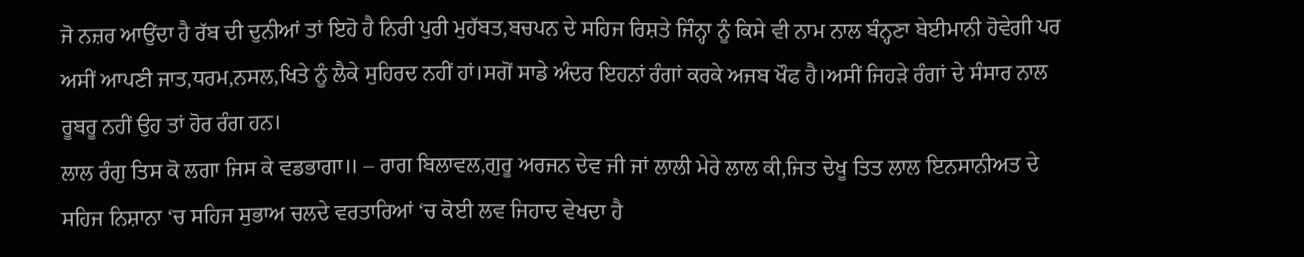ਜੋ ਨਜ਼ਰ ਆਉਂਦਾ ਹੈ ਰੱਬ ਦੀ ਦੁਨੀਆਂ ਤਾਂ ਇਹੋ ਹੈ ਨਿਰੀ ਪੁਰੀ ਮੁਹੱਬਤ,ਬਚਪਨ ਦੇ ਸਹਿਜ ਰਿਸ਼ਤੇ ਜਿੰਨ੍ਹਾ ਨੂੰ ਕਿਸੇ ਵੀ ਨਾਮ ਨਾਲ ਬੰਨ੍ਹਣਾ ਬੇਈਮਾਨੀ ਹੋਵੇਗੀ ਪਰ ਅਸੀਂ ਆਪਣੀ ਜਾਤ,ਧਰਮ,ਨਸਲ,ਖਿਤੇ ਨੂੰ ਲੈਕੇ ਸੁਹਿਰਦ ਨਹੀਂ ਹਾਂ।ਸਗੋਂ ਸਾਡੇ ਅੰਦਰ ਇਹਨਾਂ ਰੰਗਾਂ ਕਰਕੇ ਅਜਬ ਖੌਫ ਹੈ।ਅਸੀਂ ਜਿਹੜੇ ਰੰਗਾਂ ਦੇ ਸੰਸਾਰ ਨਾਲ ਰੂਬਰੂ ਨਹੀਂ ਉਹ ਤਾਂ ਹੋਰ ਰੰਗ ਹਨ।
ਲਾਲ ਰੰਗੁ ਤਿਸ ਕੋ ਲਗਾ ਜਿਸ ਕੇ ਵਡਭਾਗਾ॥ – ਰਾਗ ਬਿਲਾਵਲ,ਗੁਰੂ ਅਰਜਨ ਦੇਵ ਜੀ ਜਾਂ ਲਾਲੀ ਮੇਰੇ ਲਾਲ ਕੀ,ਜਿਤ ਦੇਖੂ ਤਿਤ ਲਾਲ ਇਨਸਾਨੀਅਤ ਦੇ ਸਹਿਜ ਨਿਸ਼ਾਨਾ ‘ਚ ਸਹਿਜ ਸੁਭਾਅ ਚਲਦੇ ਵਰਤਾਰਿਆਂ ‘ਚ ਕੋਈ ਲਵ ਜਿਹਾਦ ਵੇਖਦਾ ਹੈ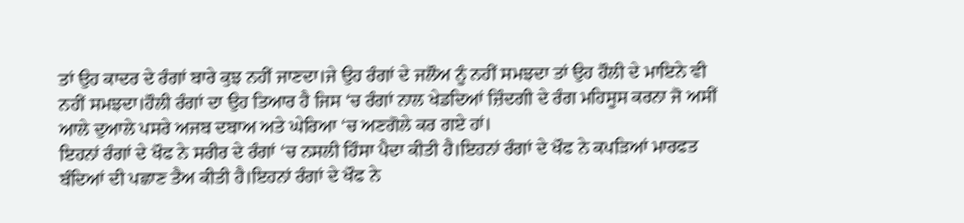ਤਾਂ ਉਹ ਕਾਦਰ ਦੇ ਰੰਗਾਂ ਬਾਰੇ ਕੁਝ ਨਹੀਂ ਜਾਣਦਾ।ਜੇ ਉਹ ਰੰਗਾਂ ਦੇ ਜਲੌਅ ਨੂੰ ਨਹੀਂ ਸਮਝਦਾ ਤਾਂ ਉਹ ਹੌਲੀ ਦੇ ਮਾਇਨੇ ਵੀ ਨਹੀਂ ਸਮਝਦਾ।ਹੌਲੀ ਰੰਗਾਂ ਦਾ ਉਹ ਤਿਆਰ ਹੈ ਜਿਸ ‘ਚ ਰੰਗਾਂ ਨਾਲ ਖੇਡਦਿਆਂ ਜ਼ਿੰਦਗੀ ਦੇ ਰੰਗ ਮਹਿਸੂਸ ਕਰਨਾ ਜੋ ਅਸੀਂ ਆਲੇ ਦੁਆਲੇ ਪਸਰੇ ਅਜਬ ਦਬਾਅ ਅਤੇ ਘੇਰਿਆ ‘ਚ ਅਣਗੋਲੇ ਕਰ ਗਏ ਹਾਂ।
ਇਹਨਾਂ ਰੰਗਾਂ ਦੇ ਖੌਫ ਨੇ ਸਰੀਰ ਦੇ ਰੰਗਾਂ ‘ਚ ਨਸਲੀ ਹਿੰਸਾ ਪੈਦਾ ਕੀਤੀ ਹੈ।ਇਹਨਾਂ ਰੰਗਾਂ ਦੇ ਖੌਫ ਨੇ ਕਪੜਿਆਂ ਮਾਰਫਤ ਬੰਦਿਆਂ ਦੀ ਪਛਾਣ ਤੈਅ ਕੀਤੀ ਹੈ।ਇਹਨਾਂ ਰੰਗਾਂ ਦੇ ਖੌਫ ਨੇ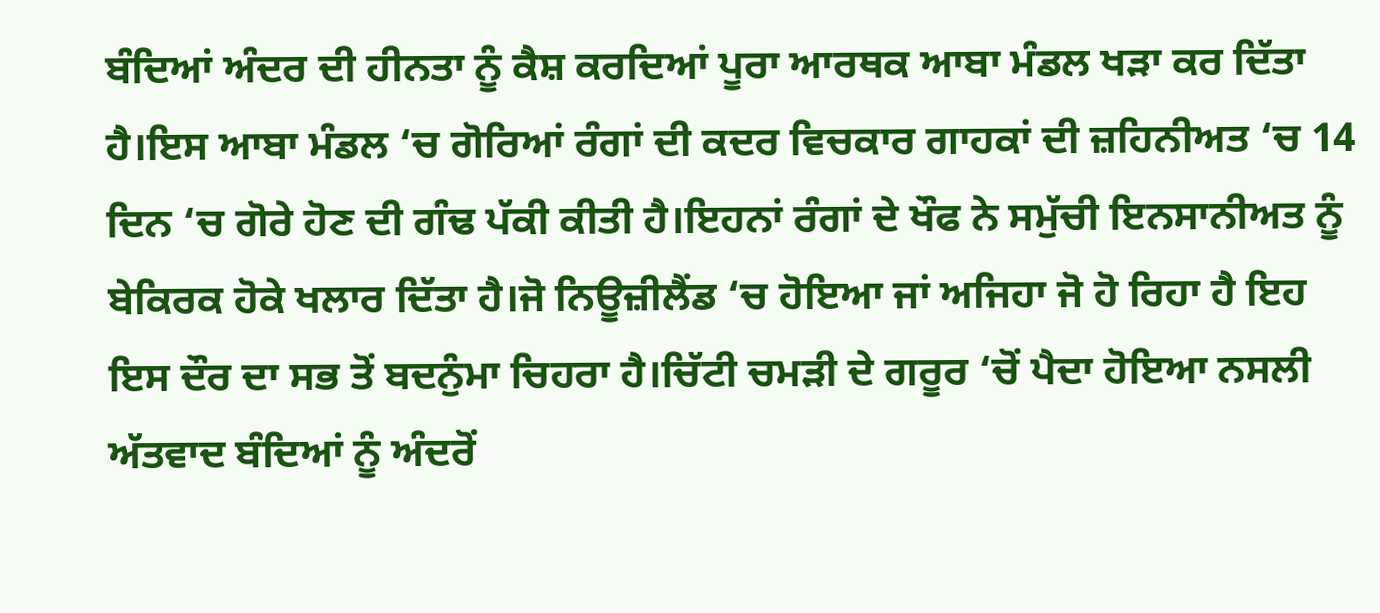ਬੰਦਿਆਂ ਅੰਦਰ ਦੀ ਹੀਨਤਾ ਨੂੰ ਕੈਸ਼ ਕਰਦਿਆਂ ਪੂਰਾ ਆਰਥਕ ਆਬਾ ਮੰਡਲ ਖੜਾ ਕਰ ਦਿੱਤਾ ਹੈ।ਇਸ ਆਬਾ ਮੰਡਲ ‘ਚ ਗੋਰਿਆਂ ਰੰਗਾਂ ਦੀ ਕਦਰ ਵਿਚਕਾਰ ਗਾਹਕਾਂ ਦੀ ਜ਼ਹਿਨੀਅਤ ‘ਚ 14 ਦਿਨ ‘ਚ ਗੋਰੇ ਹੋਣ ਦੀ ਗੰਢ ਪੱਕੀ ਕੀਤੀ ਹੈ।ਇਹਨਾਂ ਰੰਗਾਂ ਦੇ ਖੌਫ ਨੇ ਸਮੁੱਚੀ ਇਨਸਾਨੀਅਤ ਨੂੰ ਬੇਕਿਰਕ ਹੋਕੇ ਖਲਾਰ ਦਿੱਤਾ ਹੈ।ਜੋ ਨਿਊਜ਼ੀਲੈਂਡ ‘ਚ ਹੋਇਆ ਜਾਂ ਅਜਿਹਾ ਜੋ ਹੋ ਰਿਹਾ ਹੈ ਇਹ ਇਸ ਦੌਰ ਦਾ ਸਭ ਤੋਂ ਬਦਨੁੰਮਾ ਚਿਹਰਾ ਹੈ।ਚਿੱਟੀ ਚਮੜੀ ਦੇ ਗਰੂਰ ‘ਚੋਂ ਪੈਦਾ ਹੋਇਆ ਨਸਲੀ ਅੱਤਵਾਦ ਬੰਦਿਆਂ ਨੂੰ ਅੰਦਰੋਂ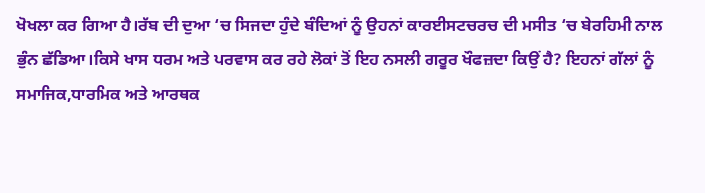ਖੋਖਲਾ ਕਰ ਗਿਆ ਹੈ।ਰੱਬ ਦੀ ਦੁਆ ‘ਚ ਸਿਜਦਾ ਹੁੰਦੇ ਬੰਦਿਆਂ ਨੂੰ ਉਹਨਾਂ ਕਾਰਈਸਟਚਰਚ ਦੀ ਮਸੀਤ ‘ਚ ਬੇਰਹਿਮੀ ਨਾਲ ਭੁੰਨ ਛੱਡਿਆ।ਕਿਸੇ ਖਾਸ ਧਰਮ ਅਤੇ ਪਰਵਾਸ ਕਰ ਰਹੇ ਲੋਕਾਂ ਤੋਂ ਇਹ ਨਸਲੀ ਗਰੂਰ ਖੌਫਜ਼ਦਾ ਕਿਉਂ ਹੈ? ਇਹਨਾਂ ਗੱਲਾਂ ਨੂੰ ਸਮਾਜਿਕ,ਧਾਰਮਿਕ ਅਤੇ ਆਰਥਕ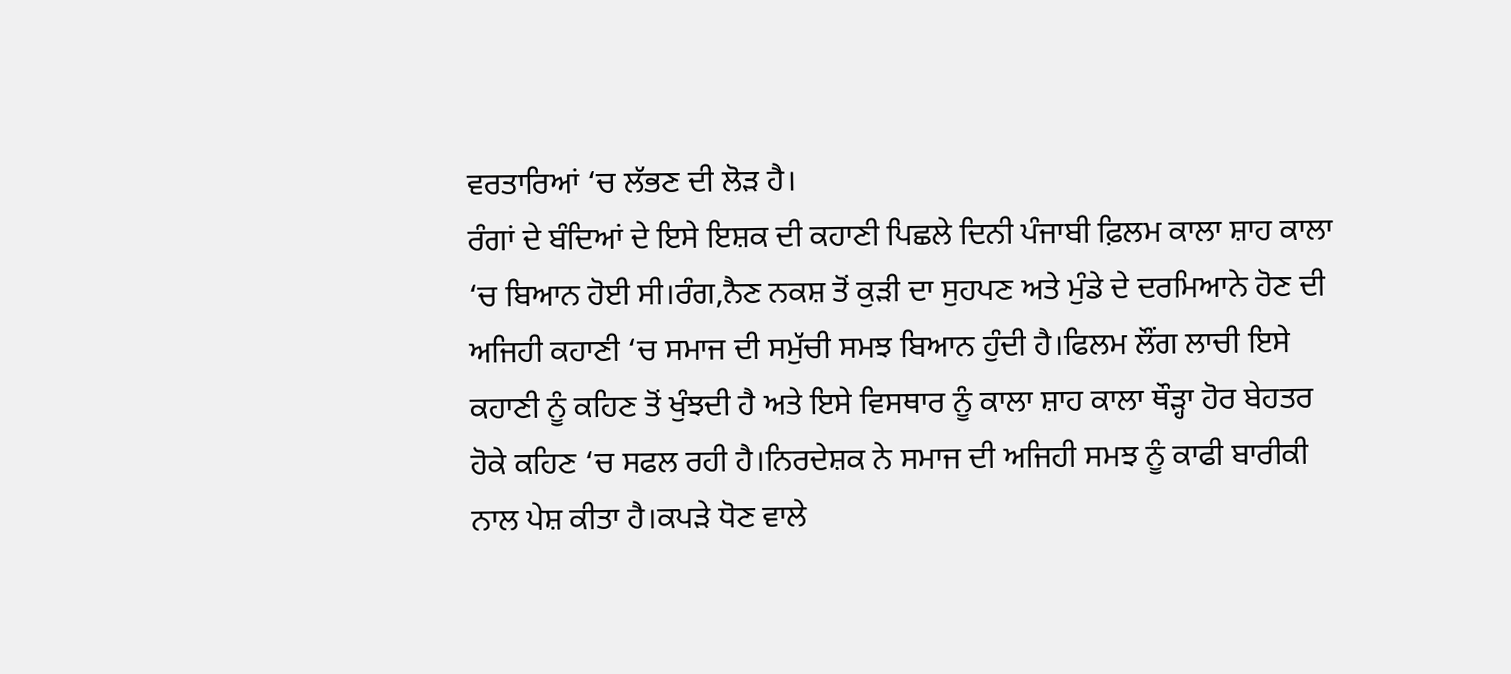ਵਰਤਾਰਿਆਂ ‘ਚ ਲੱਭਣ ਦੀ ਲੋੜ ਹੈ।
ਰੰਗਾਂ ਦੇ ਬੰਦਿਆਂ ਦੇ ਇਸੇ ਇਸ਼ਕ ਦੀ ਕਹਾਣੀ ਪਿਛਲੇ ਦਿਨੀ ਪੰਜਾਬੀ ਫ਼ਿਲਮ ਕਾਲਾ ਸ਼ਾਹ ਕਾਲਾ ‘ਚ ਬਿਆਨ ਹੋਈ ਸੀ।ਰੰਗ,ਨੈਣ ਨਕਸ਼ ਤੋਂ ਕੁੜੀ ਦਾ ਸੁਹਪਣ ਅਤੇ ਮੁੰਡੇ ਦੇ ਦਰਮਿਆਨੇ ਹੋਣ ਦੀ ਅਜਿਹੀ ਕਹਾਣੀ ‘ਚ ਸਮਾਜ ਦੀ ਸਮੁੱਚੀ ਸਮਝ ਬਿਆਨ ਹੁੰਦੀ ਹੈ।ਫਿਲਮ ਲੌਂਗ ਲਾਚੀ ਇਸੇ ਕਹਾਣੀ ਨੂੰ ਕਹਿਣ ਤੋਂ ਖੁੰਝਦੀ ਹੈ ਅਤੇ ਇਸੇ ਵਿਸਥਾਰ ਨੂੰ ਕਾਲਾ ਸ਼ਾਹ ਕਾਲਾ ਥੌੜ੍ਹਾ ਹੋਰ ਬੇਹਤਰ ਹੋਕੇ ਕਹਿਣ ‘ਚ ਸਫਲ ਰਹੀ ਹੈ।ਨਿਰਦੇਸ਼ਕ ਨੇ ਸਮਾਜ ਦੀ ਅਜਿਹੀ ਸਮਝ ਨੂੰ ਕਾਫੀ ਬਾਰੀਕੀ ਨਾਲ ਪੇਸ਼ ਕੀਤਾ ਹੈ।ਕਪੜੇ ਧੋਣ ਵਾਲੇ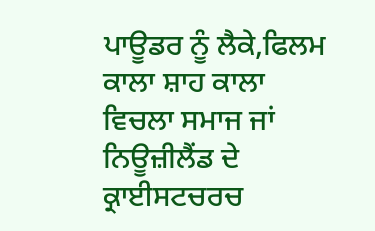ਪਾਊਡਰ ਨੂੰ ਲੈਕੇ,ਫਿਲਮ ਕਾਲਾ ਸ਼ਾਹ ਕਾਲਾ ਵਿਚਲਾ ਸਮਾਜ ਜਾਂ ਨਿਊਜ਼ੀਲੈਂਡ ਦੇ ਕ੍ਰਾਈਸਟਚਰਚ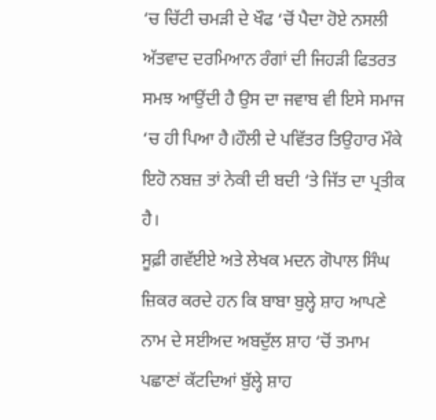‘ਚ ਚਿੱਟੀ ਚਮੜੀ ਦੇ ਖੌਫ ‘ਚੋਂ ਪੈਦਾ ਹੋਏ ਨਸਲੀ ਅੱਤਵਾਦ ਦਰਮਿਆਨ ਰੰਗਾਂ ਦੀ ਜਿਹੜੀ ਫਿਤਰਤ ਸਮਝ ਆਉਂਦੀ ਹੈ ਉਸ ਦਾ ਜਵਾਬ ਵੀ ਇਸੇ ਸਮਾਜ ‘ਚ ਹੀ ਪਿਆ ਹੈ।ਹੌਲੀ ਦੇ ਪਵਿੱਤਰ ਤਿਉਹਾਰ ਮੌਕੇ ਇਹੋ ਨਬਜ਼ ਤਾਂ ਨੇਕੀ ਦੀ ਬਦੀ ‘ਤੇ ਜਿੱਤ ਦਾ ਪ੍ਰਤੀਕ ਹੈ।
ਸੂਫ਼ੀ ਗਵੱਈਏ ਅਤੇ ਲੇਖਕ ਮਦਨ ਗੋਪਾਲ ਸਿੰਘ ਜ਼ਿਕਰ ਕਰਦੇ ਹਨ ਕਿ ਬਾਬਾ ਬੁਲ੍ਹੇ ਸ਼ਾਹ ਆਪਣੇ ਨਾਮ ਦੇ ਸਈਅਦ ਅਬਦੁੱਲ ਸ਼ਾਹ ‘ਚੋਂ ਤਮਾਮ ਪਛਾਣਾਂ ਕੱਟਦਿਆਂ ਬੁੱਲ੍ਹੇ ਸ਼ਾਹ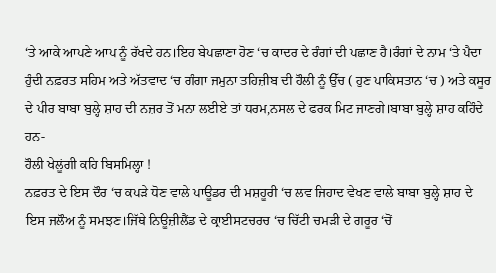‘ਤੇ ਆਕੇ ਆਪਣੇ ਆਪ ਨੂੰ ਰੱਖਦੇ ਹਨ।ਇਹ ਬੇਪਛਾਣਾ ਹੋਣ ‘ਚ ਕਾਦਰ ਦੇ ਰੰਗਾਂ ਦੀ ਪਛਾਣ ਹੈ।ਰੰਗਾਂ ਦੇ ਨਾਮ ‘ਤੇ ਪੈਦਾ ਹੁੰਦੀ ਨਫ਼ਰਤ ਸਹਿਮ ਅਤੇ ਅੱਤਵਾਦ ‘ਚ ਗੰਗਾ ਜਮੁਨਾ ਤਹਿਜ਼ੀਬ ਦੀ ਹੌਲੀ ਨੂੰ ਉੱਚ ( ਹੁਣ ਪਾਕਿਸਤਾਨ ‘ਚ ) ਅਤੇ ਕਸੂਰ ਦੇ ਪੀਰ ਬਾਬਾ ਬੁਲ੍ਹੇ ਸ਼ਾਹ ਦੀ ਨਜ਼ਰ ਤੋਂ ਮਨਾ ਲਈਏ ਤਾਂ ਧਰਮ,ਨਸਲ ਦੇ ਫਰਕ ਮਿਟ ਜਾਣਗੇ।ਬਾਬਾ ਬੁਲ੍ਹੇ ਸ਼ਾਹ ਕਹਿੰਦੇ ਹਨ-
ਹੌਲੀ ਖੇਲੂਂਗੀ ਕਹਿ ਬਿਸਮਿਲ੍ਹਾ !
ਨਫ਼ਰਤ ਦੇ ਇਸ ਦੌਰ ‘ਚ ਕਪੜੇ ਧੋਣ ਵਾਲੇ ਪਾਊਡਰ ਦੀ ਮਸ਼ਹੂਰੀ ‘ਚ ਲਵ ਜਿਹਾਦ ਵੇਖਣ ਵਾਲੇ ਬਾਬਾ ਬੁਲ੍ਹੇ ਸ਼ਾਹ ਦੇ ਇਸ ਜਲੌਅ ਨੂੰ ਸਮਝਣ।ਜਿੱਥੇ ਨਿਊਜ਼ੀਲੈਂਡ ਦੇ ਕ੍ਰਾਈਸਟਚਰਚ ‘ਚ ਚਿੱਟੀ ਚਮੜੀ ਦੇ ਗਰੂਰ ‘ਚੋਂ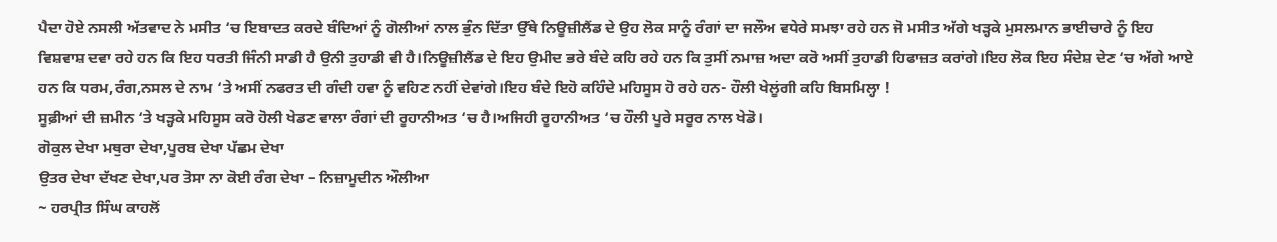ਪੈਦਾ ਹੋਏ ਨਸਲੀ ਅੱਤਵਾਦ ਨੇ ਮਸੀਤ ‘ਚ ਇਬਾਦਤ ਕਰਦੇ ਬੰਦਿਆਂ ਨੂੰ ਗੋਲੀਆਂ ਨਾਲ ਭੁੰਨ ਦਿੱਤਾ ਉੱਥੇ ਨਿਊਜ਼ੀਲੈਂਡ ਦੇ ਉਹ ਲੋਕ ਸਾਨੂੰ ਰੰਗਾਂ ਦਾ ਜਲੌਅ ਵਧੇਰੇ ਸਮਝਾ ਰਹੇ ਹਨ ਜੋ ਮਸੀਤ ਅੱਗੇ ਖੜ੍ਹਕੇ ਮੁਸਲਮਾਨ ਭਾਈਚਾਰੇ ਨੂੰ ਇਹ ਵਿਸ਼ਵਾਸ਼ ਦਵਾ ਰਹੇ ਹਨ ਕਿ ਇਹ ਧਰਤੀ ਜਿੰਨੀ ਸਾਡੀ ਹੈ ਉਨੀ ਤੁਹਾਡੀ ਵੀ ਹੈ।ਨਿਊਜ਼ੀਲੈਂਡ ਦੇ ਇਹ ਉਮੀਦ ਭਰੇ ਬੰਦੇ ਕਹਿ ਰਹੇ ਹਨ ਕਿ ਤੁਸੀਂ ਨਮਾਜ਼ ਅਦਾ ਕਰੋ ਅਸੀਂ ਤੁਹਾਡੀ ਹਿਫਾਜ਼ਤ ਕਰਾਂਗੇ।ਇਹ ਲੋਕ ਇਹ ਸੰਦੇਸ਼ ਦੇਣ ‘ਚ ਅੱਗੇ ਆਏ ਹਨ ਕਿ ਧਰਮ,ਰੰਗ,ਨਸਲ ਦੇ ਨਾਮ ‘ਤੇ ਅਸੀਂ ਨਫਰਤ ਦੀ ਗੰਦੀ ਹਵਾ ਨੂੰ ਵਹਿਣ ਨਹੀਂ ਦੇਵਾਂਗੇ।ਇਹ ਬੰਦੇ ਇਹੋ ਕਹਿੰਦੇ ਮਹਿਸੂਸ ਹੋ ਰਹੇ ਹਨ- ਹੌਲੀ ਖੇਲੂਂਗੀ ਕਹਿ ਬਿਸਮਿਲ੍ਹਾ !
ਸੂਫ਼ੀਆਂ ਦੀ ਜ਼ਮੀਨ ‘ਤੇ ਖੜ੍ਹਕੇ ਮਹਿਸੂਸ ਕਰੋ ਹੋਲੀ ਖੇਡਣ ਵਾਲਾ ਰੰਗਾਂ ਦੀ ਰੂਹਾਨੀਅਤ ‘ਚ ਹੈ।ਅਜਿਹੀ ਰੂਹਾਨੀਅਤ ‘ਚ ਹੌਲੀ ਪੂਰੇ ਸਰੂਰ ਨਾਲ ਖੇਡੋ।
ਗੋਕੁਲ ਦੇਖਾ ਮਥੁਰਾ ਦੇਖਾ,ਪੂਰਬ ਦੇਖਾ ਪੱਛਮ ਦੇਖਾ
ਉਤਰ ਦੇਖਾ ਦੱਖਣ ਦੇਖਾ,ਪਰ ਤੋਸਾ ਨਾ ਕੋਈ ਰੰਗ ਦੇਖਾ – ਨਿਜ਼ਾਮੂਦੀਨ ਔਲੀਆ
~ ਹਰਪ੍ਰੀਤ ਸਿੰਘ ਕਾਹਲੋਂ